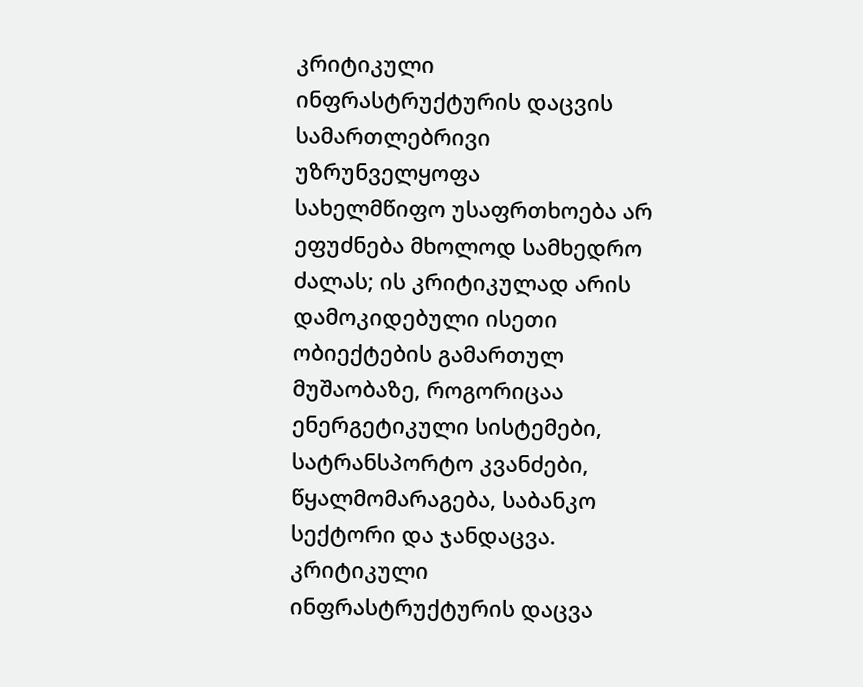კრიტიკული ინფრასტრუქტურის დაცვის სამართლებრივი უზრუნველყოფა
სახელმწიფო უსაფრთხოება არ ეფუძნება მხოლოდ სამხედრო ძალას; ის კრიტიკულად არის დამოკიდებული ისეთი ობიექტების გამართულ მუშაობაზე, როგორიცაა ენერგეტიკული სისტემები, სატრანსპორტო კვანძები, წყალმომარაგება, საბანკო სექტორი და ჯანდაცვა. კრიტიკული ინფრასტრუქტურის დაცვა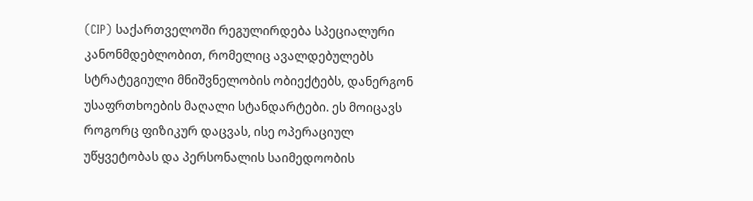(CIP) საქართველოში რეგულირდება სპეციალური კანონმდებლობით, რომელიც ავალდებულებს სტრატეგიული მნიშვნელობის ობიექტებს, დანერგონ უსაფრთხოების მაღალი სტანდარტები. ეს მოიცავს როგორც ფიზიკურ დაცვას, ისე ოპერაციულ უწყვეტობას და პერსონალის საიმედოობის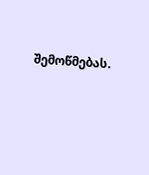შემოწმებას.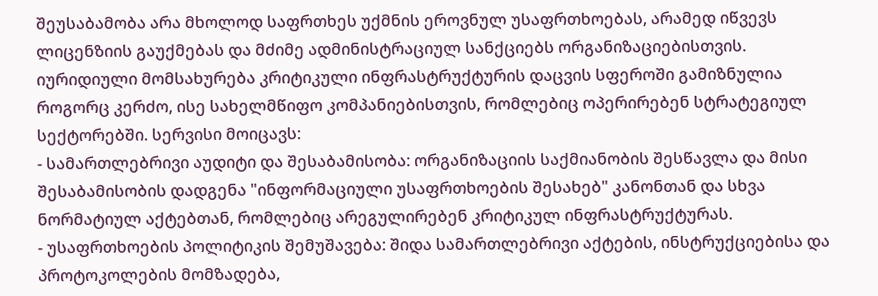შეუსაბამობა არა მხოლოდ საფრთხეს უქმნის ეროვნულ უსაფრთხოებას, არამედ იწვევს ლიცენზიის გაუქმებას და მძიმე ადმინისტრაციულ სანქციებს ორგანიზაციებისთვის.
იურიდიული მომსახურება კრიტიკული ინფრასტრუქტურის დაცვის სფეროში გამიზნულია როგორც კერძო, ისე სახელმწიფო კომპანიებისთვის, რომლებიც ოპერირებენ სტრატეგიულ სექტორებში. სერვისი მოიცავს:
- სამართლებრივი აუდიტი და შესაბამისობა: ორგანიზაციის საქმიანობის შესწავლა და მისი შესაბამისობის დადგენა "ინფორმაციული უსაფრთხოების შესახებ" კანონთან და სხვა ნორმატიულ აქტებთან, რომლებიც არეგულირებენ კრიტიკულ ინფრასტრუქტურას.
- უსაფრთხოების პოლიტიკის შემუშავება: შიდა სამართლებრივი აქტების, ინსტრუქციებისა და პროტოკოლების მომზადება,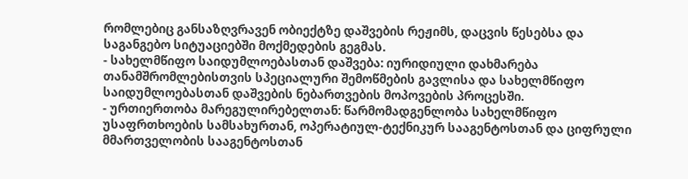რომლებიც განსაზღვრავენ ობიექტზე დაშვების რეჟიმს, დაცვის წესებსა და საგანგებო სიტუაციებში მოქმედების გეგმას.
- სახელმწიფო საიდუმლოებასთან დაშვება: იურიდიული დახმარება თანამშრომლებისთვის სპეციალური შემოწმების გავლისა და სახელმწიფო საიდუმლოებასთან დაშვების ნებართვების მოპოვების პროცესში.
- ურთიერთობა მარეგულირებელთან: წარმომადგენლობა სახელმწიფო უსაფრთხოების სამსახურთან, ოპერატიულ-ტექნიკურ სააგენტოსთან და ციფრული მმართველობის სააგენტოსთან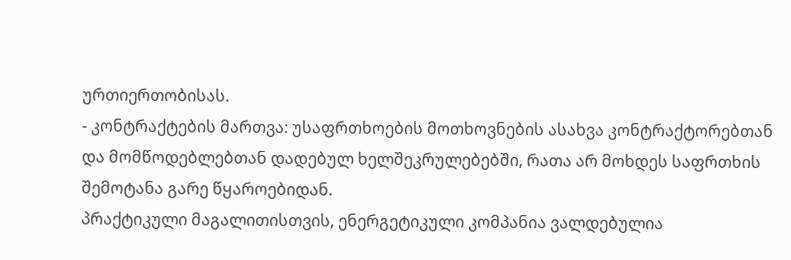ურთიერთობისას.
- კონტრაქტების მართვა: უსაფრთხოების მოთხოვნების ასახვა კონტრაქტორებთან და მომწოდებლებთან დადებულ ხელშეკრულებებში, რათა არ მოხდეს საფრთხის შემოტანა გარე წყაროებიდან.
პრაქტიკული მაგალითისთვის, ენერგეტიკული კომპანია ვალდებულია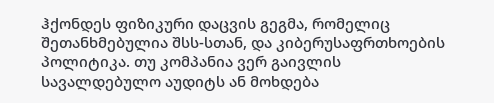ჰქონდეს ფიზიკური დაცვის გეგმა, რომელიც შეთანხმებულია შსს-სთან, და კიბერუსაფრთხოების პოლიტიკა. თუ კომპანია ვერ გაივლის სავალდებულო აუდიტს ან მოხდება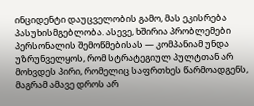ინციდენტი დაუცველობის გამო, მას ეკისრება პასუხისმგებლობა. ასევე, ხშირია პრობლემები პერსონალის შემოწმებისას — კომპანიამ უნდა უზრუნველყოს, რომ სტრატეგიულ პულტთან არ მოხვდეს პირი, რომელიც საფრთხეს წარმოადგენს, მაგრამ ამავე დროს არ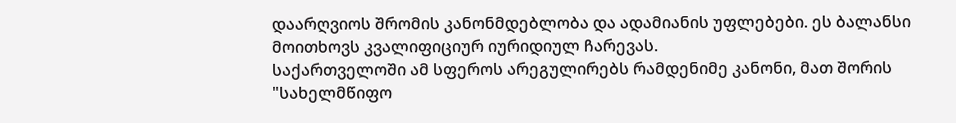დაარღვიოს შრომის კანონმდებლობა და ადამიანის უფლებები. ეს ბალანსი მოითხოვს კვალიფიციურ იურიდიულ ჩარევას.
საქართველოში ამ სფეროს არეგულირებს რამდენიმე კანონი, მათ შორის "სახელმწიფო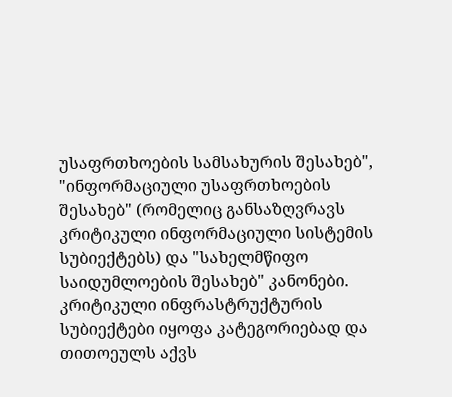უსაფრთხოების სამსახურის შესახებ", "ინფორმაციული უსაფრთხოების შესახებ" (რომელიც განსაზღვრავს კრიტიკული ინფორმაციული სისტემის სუბიექტებს) და "სახელმწიფო საიდუმლოების შესახებ" კანონები. კრიტიკული ინფრასტრუქტურის სუბიექტები იყოფა კატეგორიებად და თითოეულს აქვს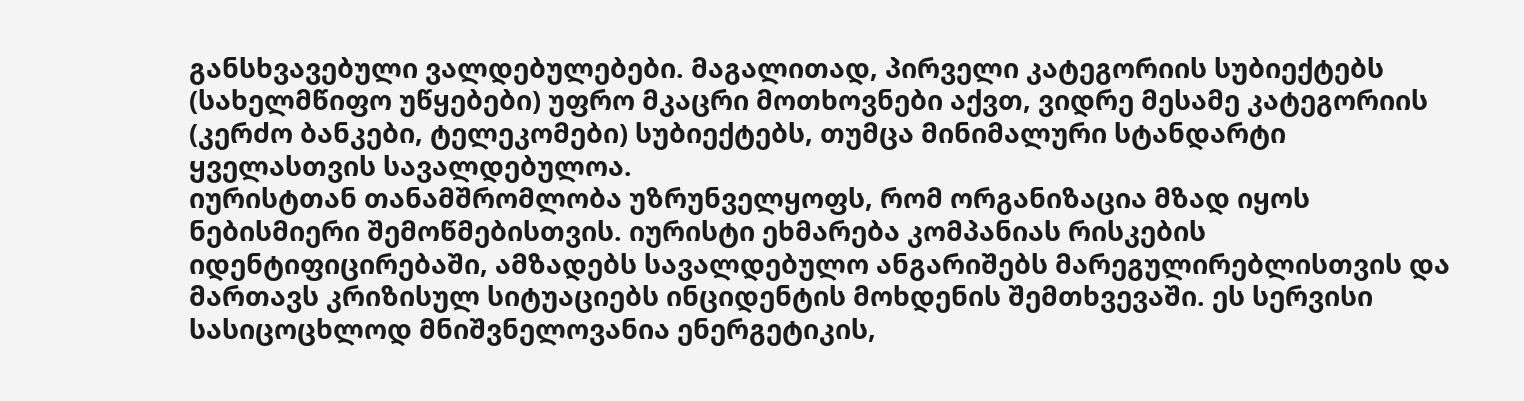განსხვავებული ვალდებულებები. მაგალითად, პირველი კატეგორიის სუბიექტებს (სახელმწიფო უწყებები) უფრო მკაცრი მოთხოვნები აქვთ, ვიდრე მესამე კატეგორიის (კერძო ბანკები, ტელეკომები) სუბიექტებს, თუმცა მინიმალური სტანდარტი ყველასთვის სავალდებულოა.
იურისტთან თანამშრომლობა უზრუნველყოფს, რომ ორგანიზაცია მზად იყოს ნებისმიერი შემოწმებისთვის. იურისტი ეხმარება კომპანიას რისკების იდენტიფიცირებაში, ამზადებს სავალდებულო ანგარიშებს მარეგულირებლისთვის და მართავს კრიზისულ სიტუაციებს ინციდენტის მოხდენის შემთხვევაში. ეს სერვისი სასიცოცხლოდ მნიშვნელოვანია ენერგეტიკის,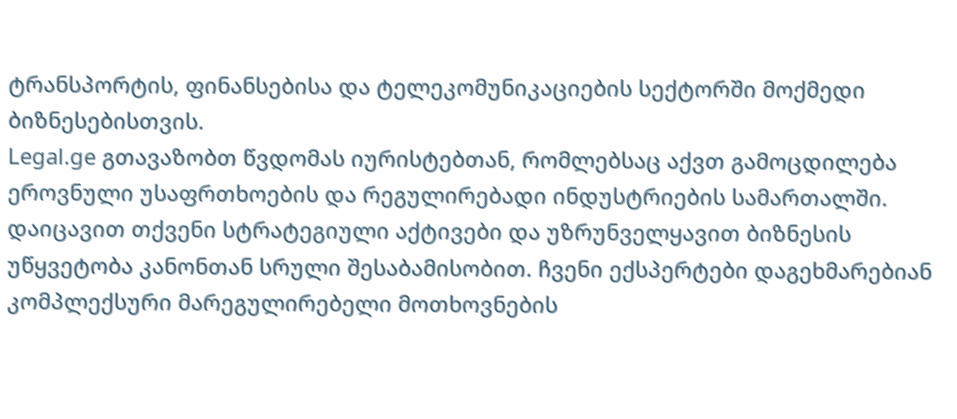ტრანსპორტის, ფინანსებისა და ტელეკომუნიკაციების სექტორში მოქმედი ბიზნესებისთვის.
Legal.ge გთავაზობთ წვდომას იურისტებთან, რომლებსაც აქვთ გამოცდილება ეროვნული უსაფრთხოების და რეგულირებადი ინდუსტრიების სამართალში. დაიცავით თქვენი სტრატეგიული აქტივები და უზრუნველყავით ბიზნესის უწყვეტობა კანონთან სრული შესაბამისობით. ჩვენი ექსპერტები დაგეხმარებიან კომპლექსური მარეგულირებელი მოთხოვნების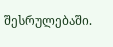შესრულებაში.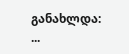განახლდა: ...